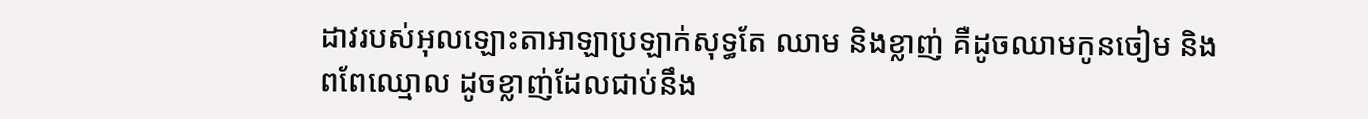ដាវរបស់អុលឡោះតាអាឡាប្រឡាក់សុទ្ធតែ ឈាម និងខ្លាញ់ គឺដូចឈាមកូនចៀម និងពពែឈ្មោល ដូចខ្លាញ់ដែលជាប់នឹង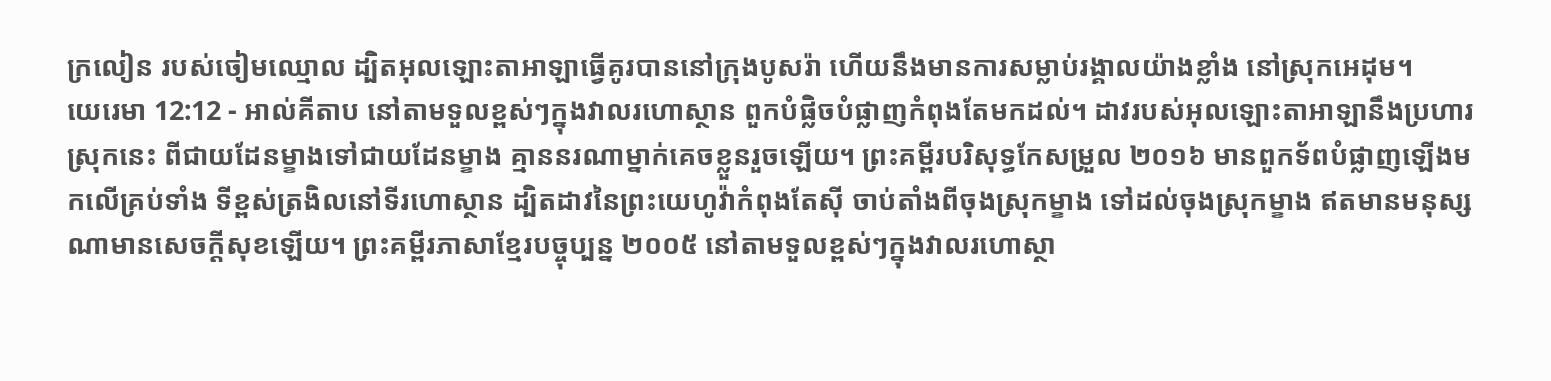ក្រលៀន របស់ចៀមឈ្មោល ដ្បិតអុលឡោះតាអាឡាធ្វើគូរបាននៅក្រុងបូសរ៉ា ហើយនឹងមានការសម្លាប់រង្គាលយ៉ាងខ្លាំង នៅស្រុកអេដុម។
យេរេមា 12:12 - អាល់គីតាប នៅតាមទួលខ្ពស់ៗក្នុងវាលរហោស្ថាន ពួកបំផ្លិចបំផ្លាញកំពុងតែមកដល់។ ដាវរបស់អុលឡោះតាអាឡានឹងប្រហារស្រុកនេះ ពីជាយដែនម្ខាងទៅជាយដែនម្ខាង គ្មាននរណាម្នាក់គេចខ្លួនរួចឡើយ។ ព្រះគម្ពីរបរិសុទ្ធកែសម្រួល ២០១៦ មានពួកទ័ពបំផ្លាញឡើងមកលើគ្រប់ទាំង ទីខ្ពស់ត្រងិលនៅទីរហោស្ថាន ដ្បិតដាវនៃព្រះយេហូវ៉ាកំពុងតែស៊ី ចាប់តាំងពីចុងស្រុកម្ខាង ទៅដល់ចុងស្រុកម្ខាង ឥតមានមនុស្សណាមានសេចក្ដីសុខឡើយ។ ព្រះគម្ពីរភាសាខ្មែរបច្ចុប្បន្ន ២០០៥ នៅតាមទួលខ្ពស់ៗក្នុងវាលរហោស្ថា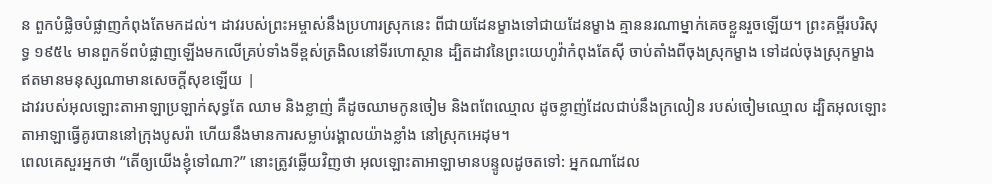ន ពួកបំផ្លិចបំផ្លាញកំពុងតែមកដល់។ ដាវរបស់ព្រះអម្ចាស់នឹងប្រហារស្រុកនេះ ពីជាយដែនម្ខាងទៅជាយដែនម្ខាង គ្មាននរណាម្នាក់គេចខ្លួនរួចឡើយ។ ព្រះគម្ពីរបរិសុទ្ធ ១៩៥៤ មានពួកទ័ពបំផ្លាញឡើងមកលើគ្រប់ទាំងទីខ្ពស់ត្រងិលនៅទីរហោស្ថាន ដ្បិតដាវនៃព្រះយេហូវ៉ាកំពុងតែស៊ី ចាប់តាំងពីចុងស្រុកម្ខាង ទៅដល់ចុងស្រុកម្ខាង ឥតមានមនុស្សណាមានសេចក្ដីសុខឡើយ |
ដាវរបស់អុលឡោះតាអាឡាប្រឡាក់សុទ្ធតែ ឈាម និងខ្លាញ់ គឺដូចឈាមកូនចៀម និងពពែឈ្មោល ដូចខ្លាញ់ដែលជាប់នឹងក្រលៀន របស់ចៀមឈ្មោល ដ្បិតអុលឡោះតាអាឡាធ្វើគូរបាននៅក្រុងបូសរ៉ា ហើយនឹងមានការសម្លាប់រង្គាលយ៉ាងខ្លាំង នៅស្រុកអេដុម។
ពេលគេសួរអ្នកថា “តើឲ្យយើងខ្ញុំទៅណា?” នោះត្រូវឆ្លើយវិញថា អុលឡោះតាអាឡាមានបន្ទូលដូចតទៅ: អ្នកណាដែល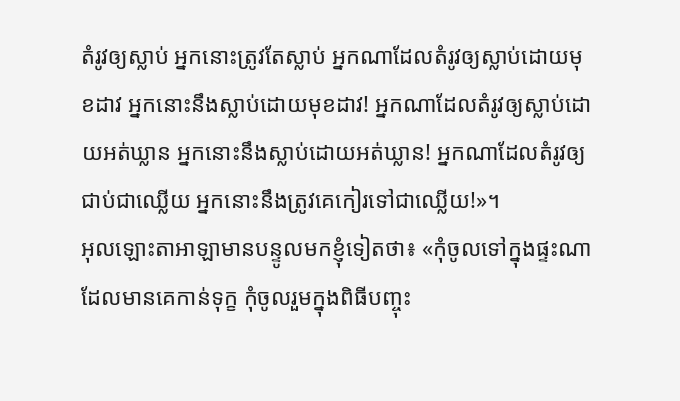តំរូវឲ្យស្លាប់ អ្នកនោះត្រូវតែស្លាប់ អ្នកណាដែលតំរូវឲ្យស្លាប់ដោយមុខដាវ អ្នកនោះនឹងស្លាប់ដោយមុខដាវ! អ្នកណាដែលតំរូវឲ្យស្លាប់ដោយអត់ឃ្លាន អ្នកនោះនឹងស្លាប់ដោយអត់ឃ្លាន! អ្នកណាដែលតំរូវឲ្យជាប់ជាឈ្លើយ អ្នកនោះនឹងត្រូវគេកៀរទៅជាឈ្លើយ!»។
អុលឡោះតាអាឡាមានបន្ទូលមកខ្ញុំទៀតថា៖ «កុំចូលទៅក្នុងផ្ទះណាដែលមានគេកាន់ទុក្ខ កុំចូលរួមក្នុងពិធីបញ្ចុះ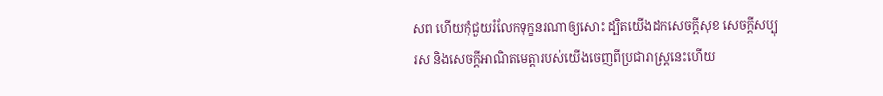សព ហើយកុំជួយរំលែកទុក្ខនរណាឲ្យសោះ ដ្បិតយើងដកសេចក្ដីសុខ សេចក្ដីសប្បុរស និងសេចក្ដីអាណិតមេត្តារបស់យើងចេញពីប្រជារាស្ត្រនេះហើយ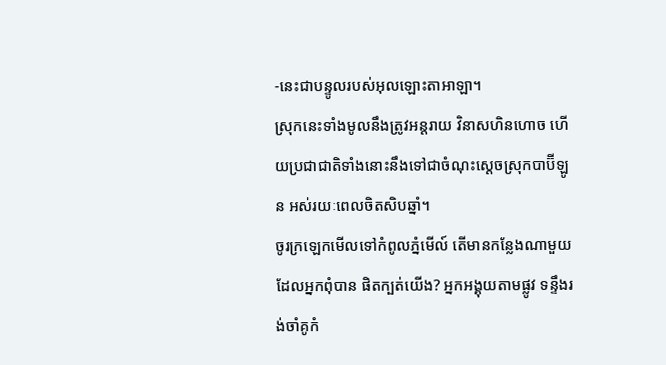-នេះជាបន្ទូលរបស់អុលឡោះតាអាឡា។
ស្រុកនេះទាំងមូលនឹងត្រូវអន្តរាយ វិនាសហិនហោច ហើយប្រជាជាតិទាំងនោះនឹងទៅជាចំណុះស្ដេចស្រុកបាប៊ីឡូន អស់រយៈពេលចិតសិបឆ្នាំ។
ចូរក្រឡេកមើលទៅកំពូលភ្នំមើល៍ តើមានកន្លែងណាមួយដែលអ្នកពុំបាន ផិតក្បត់យើង? អ្នកអង្គុយតាមផ្លូវ ទន្ទឹងរង់ចាំគូកំ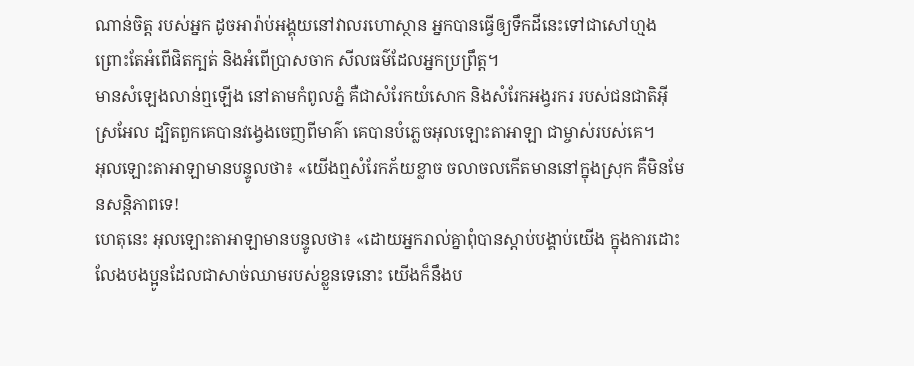ណាន់ចិត្ត របស់អ្នក ដូចអារ៉ាប់អង្គុយនៅវាលរហោស្ថាន អ្នកបានធ្វើឲ្យទឹកដីនេះទៅជាសៅហ្មង ព្រោះតែអំពើផិតក្បត់ និងអំពើប្រាសចាក សីលធម៌ដែលអ្នកប្រព្រឹត្ត។
មានសំឡេងលាន់ឮឡើង នៅតាមកំពូលភ្នំ គឺជាសំរែកយំសោក និងសំរែកអង្វរករ របស់ជនជាតិអ៊ីស្រអែល ដ្បិតពួកគេបានវង្វេងចេញពីមាគ៌ា គេបានបំភ្លេចអុលឡោះតាអាឡា ជាម្ចាស់របស់គេ។
អុលឡោះតាអាឡាមានបន្ទូលថា៖ «យើងឮសំរែកភ័យខ្លាច ចលាចលកើតមាននៅក្នុងស្រុក គឺមិនមែនសន្តិភាពទេ!
ហេតុនេះ អុលឡោះតាអាឡាមានបន្ទូលថា៖ «ដោយអ្នករាល់គ្នាពុំបានស្ដាប់បង្គាប់យើង ក្នុងការដោះលែងបងប្អូនដែលជាសាច់ឈាមរបស់ខ្លួនទេនោះ យើងក៏នឹងប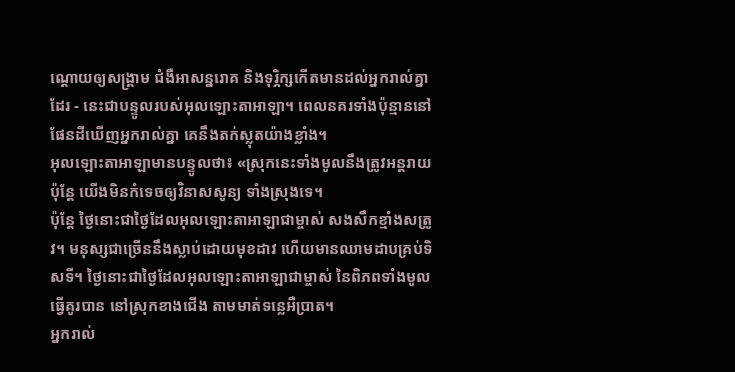ណ្ដោយឲ្យសង្គ្រាម ជំងឺអាសន្នរោគ និងទុរ្ភិក្សកើតមានដល់អ្នករាល់គ្នាដែរ - នេះជាបន្ទូលរបស់អុលឡោះតាអាឡា។ ពេលនគរទាំងប៉ុន្មាននៅផែនដីឃើញអ្នករាល់គ្នា គេនឹងតក់ស្លុតយ៉ាងខ្លាំង។
អុលឡោះតាអាឡាមានបន្ទូលថា៖ «ស្រុកនេះទាំងមូលនឹងត្រូវអន្តរាយ ប៉ុន្តែ យើងមិនកំទេចឲ្យវិនាសសូន្យ ទាំងស្រុងទេ។
ប៉ុន្តែ ថ្ងៃនោះជាថ្ងៃដែលអុលឡោះតាអាឡាជាម្ចាស់ សងសឹកខ្មាំងសត្រូវ។ មនុស្សជាច្រើននឹងស្លាប់ដោយមុខដាវ ហើយមានឈាមដាបគ្រប់ទិសទី។ ថ្ងៃនោះជាថ្ងៃដែលអុលឡោះតាអាឡាជាម្ចាស់ នៃពិភពទាំងមូល ធ្វើគូរបាន នៅស្រុកខាងជើង តាមមាត់ទន្លេអឺប្រាត។
អ្នករាល់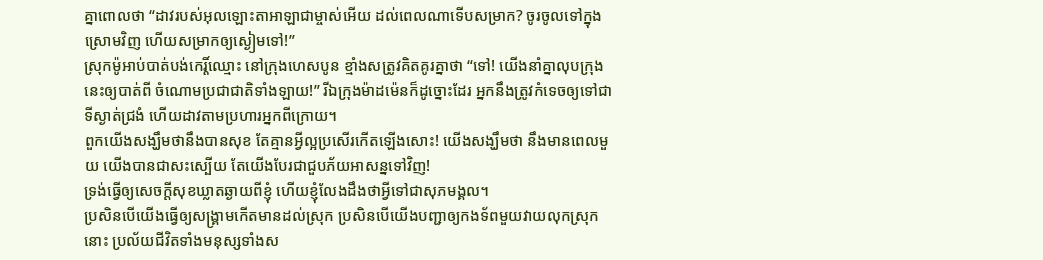គ្នាពោលថា “ដាវរបស់អុលឡោះតាអាឡាជាម្ចាស់អើយ ដល់ពេលណាទើបសម្រាក? ចូរចូលទៅក្នុងស្រោមវិញ ហើយសម្រាកឲ្យស្ងៀមទៅ!”
ស្រុកម៉ូអាប់បាត់បង់កេរ្តិ៍ឈ្មោះ នៅក្រុងហេសបូន ខ្មាំងសត្រូវគិតគូរគ្នាថា “ទៅ! យើងនាំគ្នាលុបក្រុងនេះឲ្យបាត់ពី ចំណោមប្រជាជាតិទាំងឡាយ!” រីឯក្រុងម៉ាដម៉េនក៏ដូច្នោះដែរ អ្នកនឹងត្រូវកំទេចឲ្យទៅជាទីស្ងាត់ជ្រងំ ហើយដាវតាមប្រហារអ្នកពីក្រោយ។
ពួកយើងសង្ឃឹមថានឹងបានសុខ តែគ្មានអ្វីល្អប្រសើរកើតឡើងសោះ! យើងសង្ឃឹមថា នឹងមានពេលមួយ យើងបានជាសះស្បើយ តែយើងបែរជាជួបភ័យអាសន្នទៅវិញ!
ទ្រង់ធ្វើឲ្យសេចក្ដីសុខឃ្លាតឆ្ងាយពីខ្ញុំ ហើយខ្ញុំលែងដឹងថាអ្វីទៅជាសុភមង្គល។
ប្រសិនបើយើងធ្វើឲ្យសង្គ្រាមកើតមានដល់ស្រុក ប្រសិនបើយើងបញ្ជាឲ្យកងទ័ពមួយវាយលុកស្រុកនោះ ប្រល័យជីវិតទាំងមនុស្សទាំងស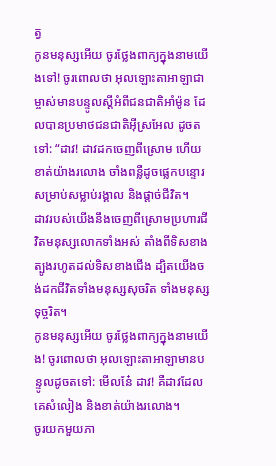ត្វ
កូនមនុស្សអើយ ចូរថ្លែងពាក្យក្នុងនាមយើងទៅ! ចូរពោលថា អុលឡោះតាអាឡាជាម្ចាស់មានបន្ទូលស្ដីអំពីជនជាតិអាំម៉ូន ដែលបានប្រមាថជនជាតិអ៊ីស្រអែល ដូចតទៅ: “ដាវ! ដាវដកចេញពីស្រោម ហើយខាត់យ៉ាងរលោង ចាំងពន្លឺដូចផ្លេកបន្ទោរ សម្រាប់សម្លាប់រង្គាល និងផ្ដាច់ជីវិត។
ដាវរបស់យើងនឹងចេញពីស្រោមប្រហារជីវិតមនុស្សលោកទាំងអស់ តាំងពីទិសខាងត្បូងរហូតដល់ទិសខាងជើង ដ្បិតយើងចង់ដកជីវិតទាំងមនុស្សសុចរិត ទាំងមនុស្សទុច្ចរិត។
កូនមនុស្សអើយ ចូរថ្លែងពាក្យក្នុងនាមយើង! ចូរពោលថា អុលឡោះតាអាឡាមានបន្ទូលដូចតទៅ: មើលនែ៎ ដាវ! គឺដាវដែលគេសំលៀង និងខាត់យ៉ាងរលោង។
ចូរយកមួយភា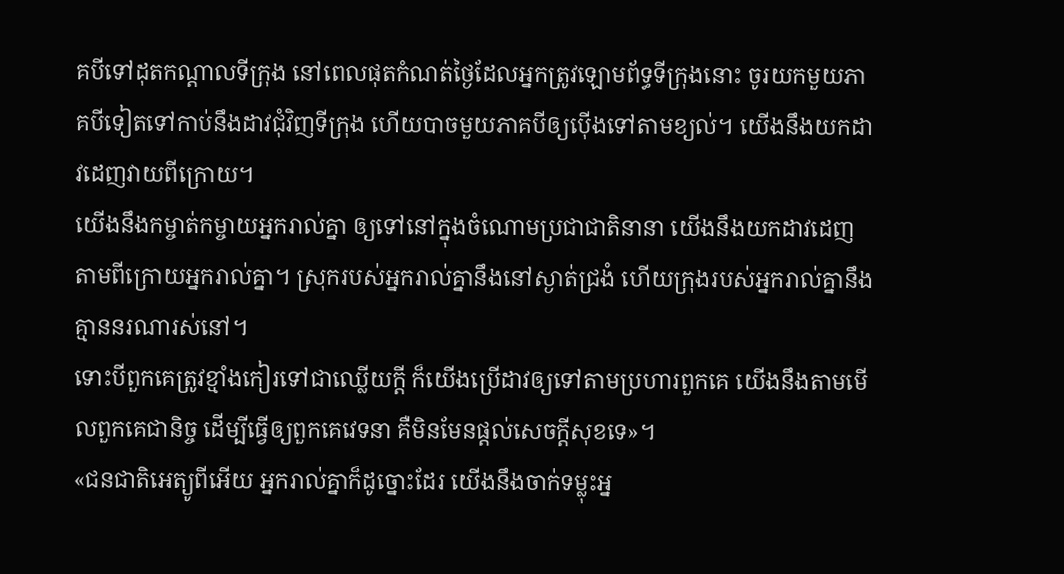គបីទៅដុតកណ្ដាលទីក្រុង នៅពេលផុតកំណត់ថ្ងៃដែលអ្នកត្រូវឡោមព័ទ្ធទីក្រុងនោះ ចូរយកមួយភាគបីទៀតទៅកាប់នឹងដាវជុំវិញទីក្រុង ហើយបាចមួយភាគបីឲ្យប៉ើងទៅតាមខ្យល់។ យើងនឹងយកដាវដេញវាយពីក្រោយ។
យើងនឹងកម្ចាត់កម្ចាយអ្នករាល់គ្នា ឲ្យទៅនៅក្នុងចំណោមប្រជាជាតិនានា យើងនឹងយកដាវដេញតាមពីក្រោយអ្នករាល់គ្នា។ ស្រុករបស់អ្នករាល់គ្នានឹងនៅស្ងាត់ជ្រងំ ហើយក្រុងរបស់អ្នករាល់គ្នានឹងគ្មាននរណារស់នៅ។
ទោះបីពួកគេត្រូវខ្មាំងកៀរទៅជាឈ្លើយក្ដី ក៏យើងប្រើដាវឲ្យទៅតាមប្រហារពួកគេ យើងនឹងតាមមើលពួកគេជានិច្ច ដើម្បីធ្វើឲ្យពួកគេវេទនា គឺមិនមែនផ្ដល់សេចក្ដីសុខទេ»។
«ជនជាតិអេត្យូពីអើយ អ្នករាល់គ្នាក៏ដូច្នោះដែរ យើងនឹងចាក់ទម្លុះអ្ន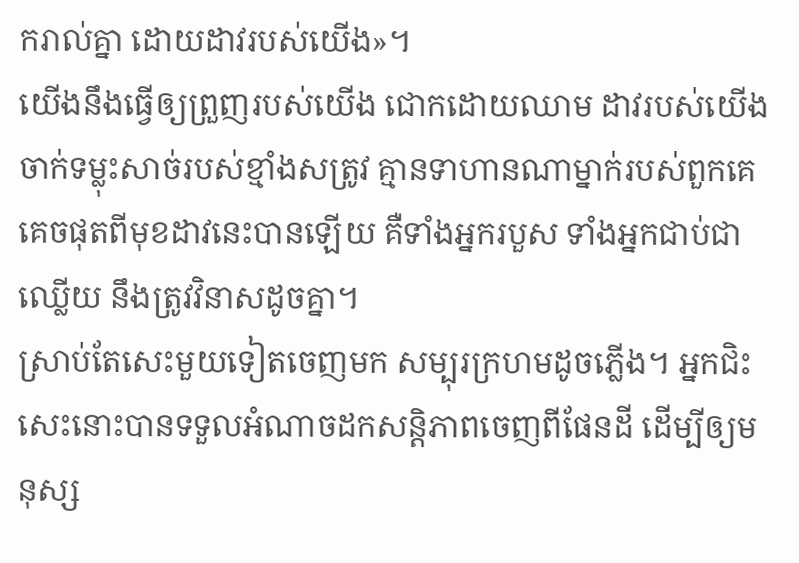ករាល់គ្នា ដោយដាវរបស់យើង»។
យើងនឹងធ្វើឲ្យព្រួញរបស់យើង ជោកដោយឈាម ដាវរបស់យើងចាក់ទម្លុះសាច់របស់ខ្មាំងសត្រូវ គ្មានទាហានណាម្នាក់របស់ពួកគេ គេចផុតពីមុខដាវនេះបានឡើយ គឺទាំងអ្នករបួស ទាំងអ្នកជាប់ជាឈ្លើយ នឹងត្រូវវិនាសដូចគ្នា។
ស្រាប់តែសេះមួយទៀតចេញមក សម្បុរក្រហមដូចភ្លើង។ អ្នកជិះសេះនោះបានទទួលអំណាចដកសន្ដិភាពចេញពីផែនដី ដើម្បីឲ្យមនុស្ស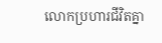លោកប្រហារជីវិតគ្នា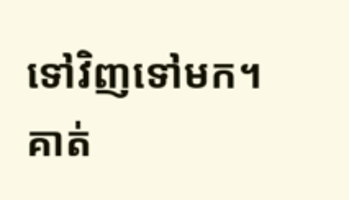ទៅវិញទៅមក។ គាត់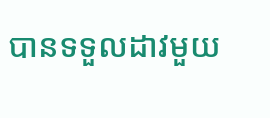បានទទួលដាវមួយ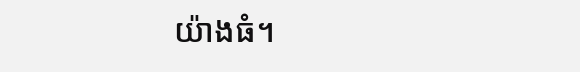យ៉ាងធំ។